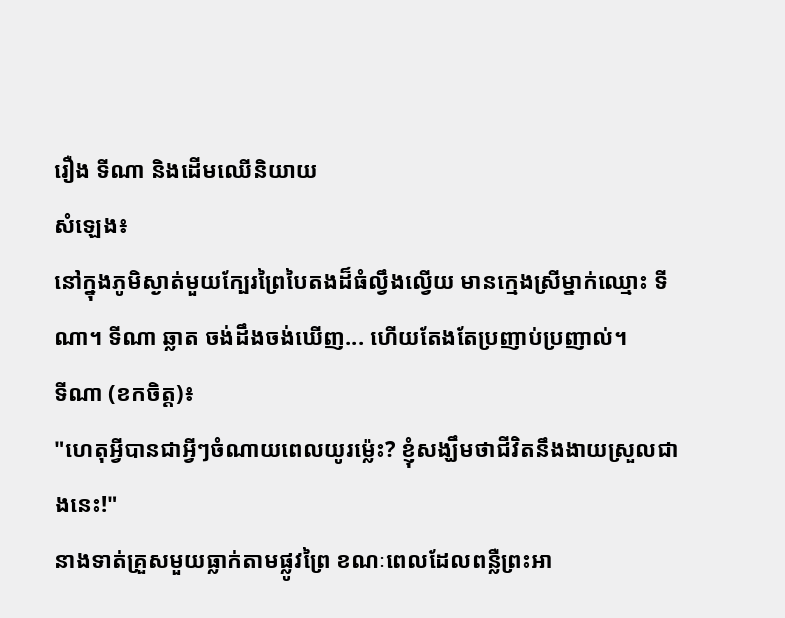រឿង ទីណា និងដើមឈើនិយាយ
សំឡេង៖
នៅក្នុងភូមិស្ងាត់មួយក្បែរព្រៃបៃតងដ៏ធំល្វឹងល្វើយ មានក្មេងស្រីម្នាក់ឈ្មោះ ទីណា។ ទីណា ឆ្លាត ចង់ដឹងចង់ឃើញ... ហើយតែងតែប្រញាប់ប្រញាល់។
ទីណា (ខកចិត្ត)៖
"ហេតុអ្វីបានជាអ្វីៗចំណាយពេលយូរម្ល៉េះ? ខ្ញុំសង្ឃឹមថាជីវិតនឹងងាយស្រួលជាងនេះ!"
នាងទាត់គ្រួសមួយធ្លាក់តាមផ្លូវព្រៃ ខណៈពេលដែលពន្លឺព្រះអា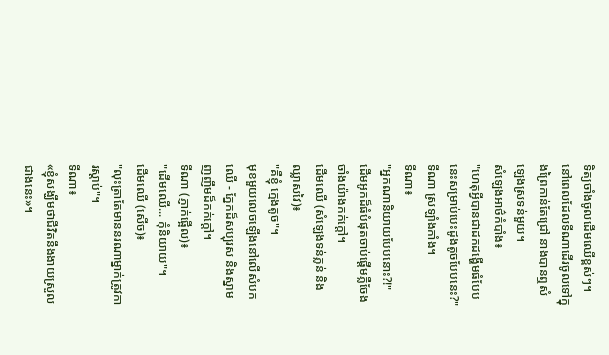ទិត្យចាំងចូលដើមឈើខ្ពស់ៗ។
នៅពេលដែលទីណាដើរចូលទៅក្នុងព្រៃកាន់តែជ្រៅ នាងបានឮសំឡេងស្រទន់មួយ។
សំឡេងអាថ៌កំបាំង៖
"ហេតុអ្វីបានជាដកដង្ហើមធំបែបនេះសម្រាប់បេះដូងតូចបែបនេះ?"
ទីណា ស្រឡាំងកាំង។
ទីណា៖
"អ្នកណានិយាយបែបនោះ?!"
ដើមអូកដ៏ធំបំផុតចាប់ផ្តើមភ្លឺចែងចាំងយ៉ាងកក់ក្តៅ។
ដើមឈើ (សំឡេងទន់ភ្លន់ និងឈ្លាសវៃ)៖
"គឺខ្ញុំ ក្មេងតូច"។
មុខមួយលេចឡើងនៅលើសំបកឈើ - ភ្នែកដ៏សប្បុរស និងស្នាមញញឹមដ៏កក់ក្តៅ។
ទីណា (ភ្ញាក់ផ្អើល)៖
"ដើមឈើ... កុំនិយាយ"។
ដើមឈើ (សើច)៖
"លុះត្រាតែមាននរណាម្នាក់ត្រូវការស្តាប់"។
ទីណា៖
«ខ្ញុំសង្ឃឹមថាជីវិតនឹងងាយស្រួលជាងនេះ»។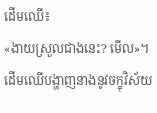ដើមឈើ៖
«ងាយស្រួលជាងនេះ? មើល»។
ដើមឈើបង្ហាញនាងនូវចក្ខុវិស័យ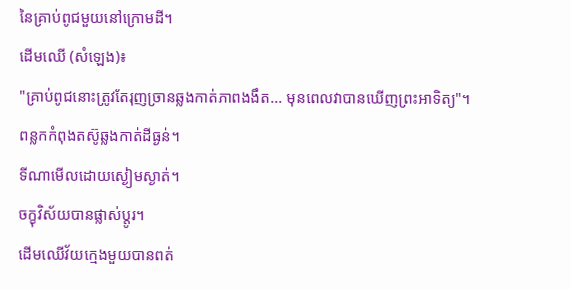នៃគ្រាប់ពូជមួយនៅក្រោមដី។
ដើមឈើ (សំឡេង)៖
"គ្រាប់ពូជនោះត្រូវតែរុញច្រានឆ្លងកាត់ភាពងងឹត... មុនពេលវាបានឃើញព្រះអាទិត្យ"។
ពន្លកកំពុងតស៊ូឆ្លងកាត់ដីធ្ងន់។
ទីណាមើលដោយស្ងៀមស្ងាត់។
ចក្ខុវិស័យបានផ្លាស់ប្តូរ។
ដើមឈើវ័យក្មេងមួយបានពត់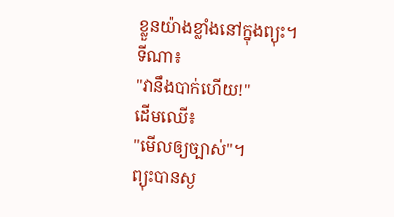ខ្លួនយ៉ាងខ្លាំងនៅក្នុងព្យុះ។
ទីណា៖
"វានឹងបាក់ហើយ!"
ដើមឈើ៖
"មើលឲ្យច្បាស់"។
ព្យុះបានស្ង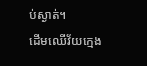ប់ស្ងាត់។
ដើមឈើវ័យក្មេង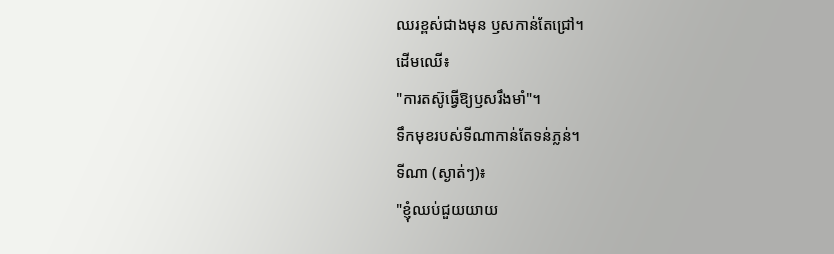ឈរខ្ពស់ជាងមុន ឫសកាន់តែជ្រៅ។
ដើមឈើ៖
"ការតស៊ូធ្វើឱ្យឫសរឹងមាំ"។
ទឹកមុខរបស់ទីណាកាន់តែទន់ភ្លន់។
ទីណា (ស្ងាត់ៗ)៖
"ខ្ញុំឈប់ជួយយាយ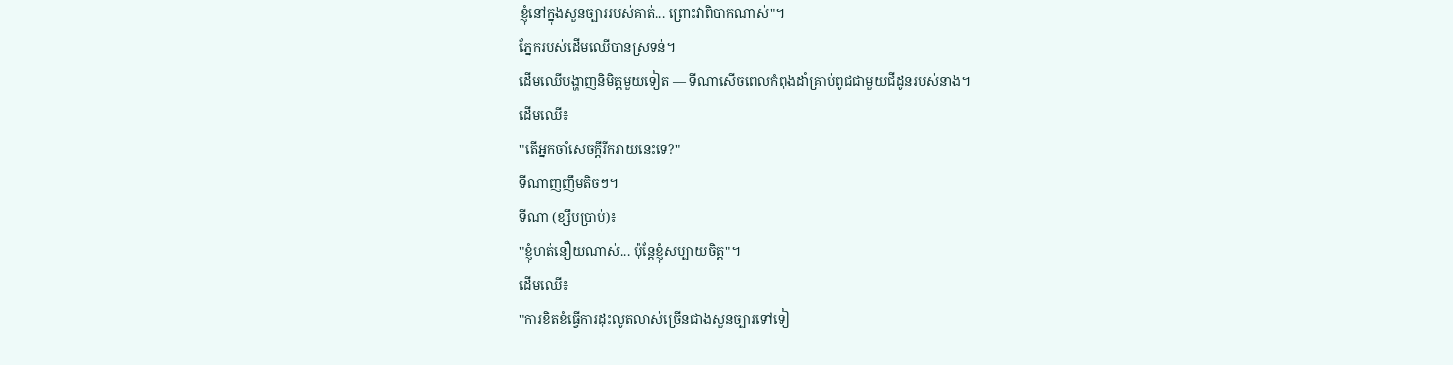ខ្ញុំនៅក្នុងសួនច្បាររបស់គាត់... ព្រោះវាពិបាកណាស់"។
ភ្នែករបស់ដើមឈើបានស្រទន់។
ដើមឈើបង្ហាញនិមិត្តមួយទៀត — ទីណាសើចពេលកំពុងដាំគ្រាប់ពូជជាមួយជីដូនរបស់នាង។
ដើមឈើ៖
"តើអ្នកចាំសេចក្តីរីករាយនេះទេ?"
ទីណាញញឹមតិចៗ។
ទីណា (ខ្សឹបប្រាប់)៖
"ខ្ញុំហត់នឿយណាស់... ប៉ុន្តែខ្ញុំសប្បាយចិត្ត"។
ដើមឈើ៖
"ការខិតខំធ្វើការដុះលូតលាស់ច្រើនជាងសួនច្បារទៅទៀ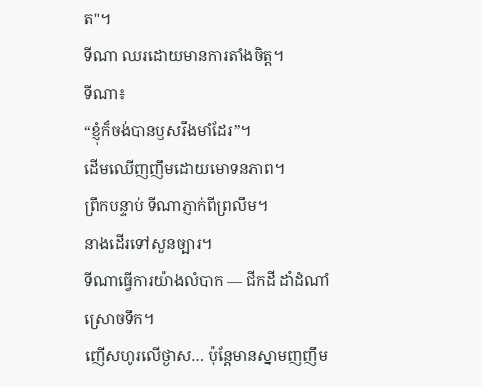ត"។
ទីណា ឈរដោយមានការតាំងចិត្ត។
ទីណា៖
“ខ្ញុំក៏ចង់បានឫសរឹងមាំដែរ”។
ដើមឈើញញឹមដោយមោទនភាព។
ព្រឹកបន្ទាប់ ទីណាភ្ញាក់ពីព្រលឹម។
នាងដើរទៅសួនច្បារ។
ទីណាធ្វើការយ៉ាងលំបាក — ជីកដី ដាំដំណាំ ស្រោចទឹក។
ញើសហូរលើថ្ងាស… ប៉ុន្តែមានស្នាមញញឹម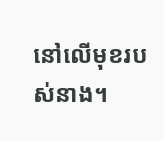នៅលើមុខរបស់នាង។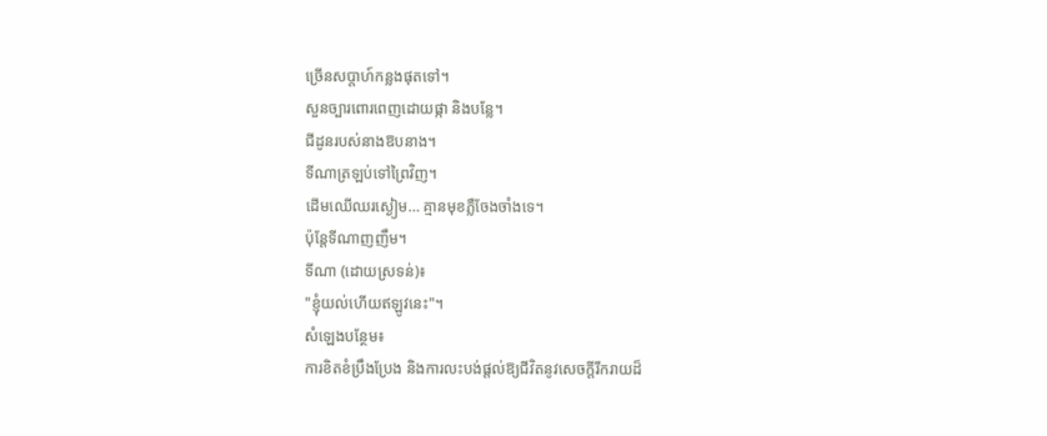ច្រើនសប្តាហ៍កន្លងផុតទៅ។
សួនច្បារពោរពេញដោយផ្កា និងបន្លែ។
ជីដូនរបស់នាងឱបនាង។
ទីណាត្រឡប់ទៅព្រៃវិញ។
ដើមឈើឈរស្ងៀម… គ្មានមុខភ្លឺចែងចាំងទេ។
ប៉ុន្តែទីណាញញឹម។
ទីណា (ដោយស្រទន់)៖
"ខ្ញុំយល់ហើយឥឡូវនេះ"។
សំឡេងបន្ថែម៖
ការខិតខំប្រឹងប្រែង និងការលះបង់ផ្តល់ឱ្យជីវិតនូវសេចក្តីរីករាយដ៏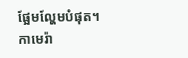ផ្អែមល្ហែមបំផុត។
កាមេរ៉ា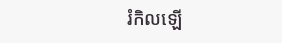រំកិលឡើ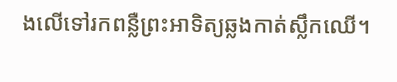ងលើទៅរកពន្លឺព្រះអាទិត្យឆ្លងកាត់ស្លឹកឈើ។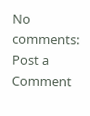No comments:
Post a Comment